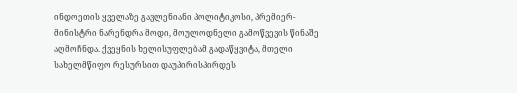ინდოეთის ყველაზე გავლენიანი პოლიტიკოსი, პრემიერ-მინისტრი ნარენდრა მოდი, მოულოდნელი გამოწვევის წინაშე აღმოჩნდა. ქვეყნის ხელისუფლებამ გადაწყვიტა, მთელი სახელმწიფო რესურსით დაუპირისპირდეს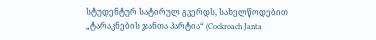სტუდენტურ სატირულ გვერდს, სახელწოდებით „ტარაკნების ჯანთა პარტია“ (Cockroach Janta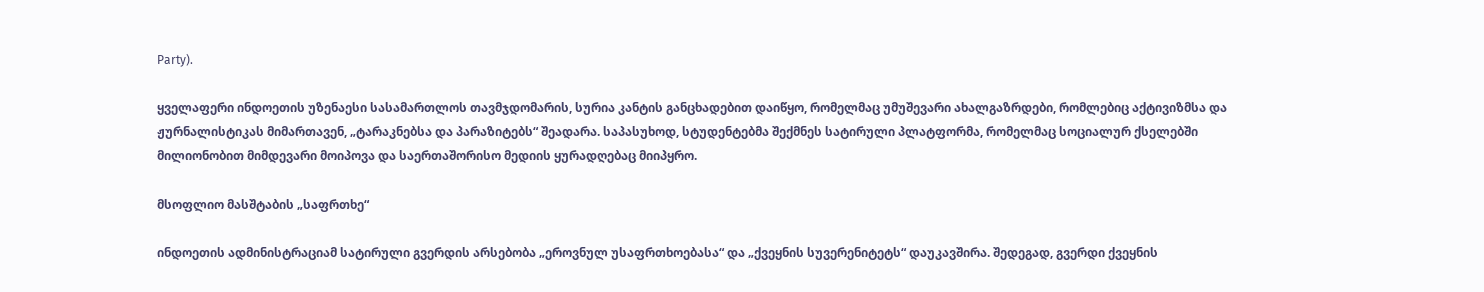Party).

ყველაფერი ინდოეთის უზენაესი სასამართლოს თავმჯდომარის, სურია კანტის განცხადებით დაიწყო, რომელმაც უმუშევარი ახალგაზრდები, რომლებიც აქტივიზმსა და ჟურნალისტიკას მიმართავენ, „ტარაკნებსა და პარაზიტებს“ შეადარა. საპასუხოდ, სტუდენტებმა შექმნეს სატირული პლატფორმა, რომელმაც სოციალურ ქსელებში მილიონობით მიმდევარი მოიპოვა და საერთაშორისო მედიის ყურადღებაც მიიპყრო.

მსოფლიო მასშტაბის „საფრთხე“

ინდოეთის ადმინისტრაციამ სატირული გვერდის არსებობა „ეროვნულ უსაფრთხოებასა“ და „ქვეყნის სუვერენიტეტს“ დაუკავშირა. შედეგად, გვერდი ქვეყნის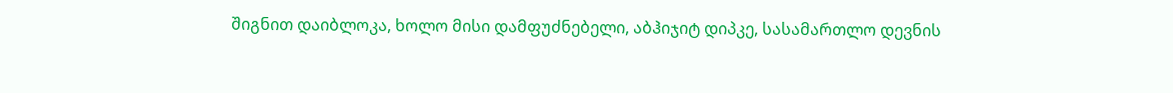შიგნით დაიბლოკა, ხოლო მისი დამფუძნებელი, აბჰიჯიტ დიპკე, სასამართლო დევნის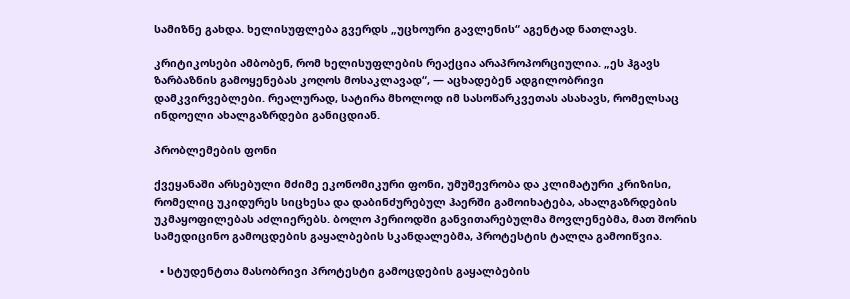სამიზნე გახდა. ხელისუფლება გვერდს „უცხოური გავლენის“ აგენტად ნათლავს.

კრიტიკოსები ამბობენ, რომ ხელისუფლების რეაქცია არაპროპორციულია. „ეს ჰგავს ზარბაზნის გამოყენებას კოღოს მოსაკლავად“, — აცხადებენ ადგილობრივი დამკვირვებლები. რეალურად, სატირა მხოლოდ იმ სასოწარკვეთას ასახავს, რომელსაც ინდოელი ახალგაზრდები განიცდიან.

პრობლემების ფონი

ქვეყანაში არსებული მძიმე ეკონომიკური ფონი, უმუშევრობა და კლიმატური კრიზისი, რომელიც უკიდურეს სიცხესა და დაბინძურებულ ჰაერში გამოიხატება, ახალგაზრდების უკმაყოფილებას აძლიერებს. ბოლო პერიოდში განვითარებულმა მოვლენებმა, მათ შორის სამედიცინო გამოცდების გაყალბების სკანდალებმა, პროტესტის ტალღა გამოიწვია.

  • სტუდენტთა მასობრივი პროტესტი გამოცდების გაყალბების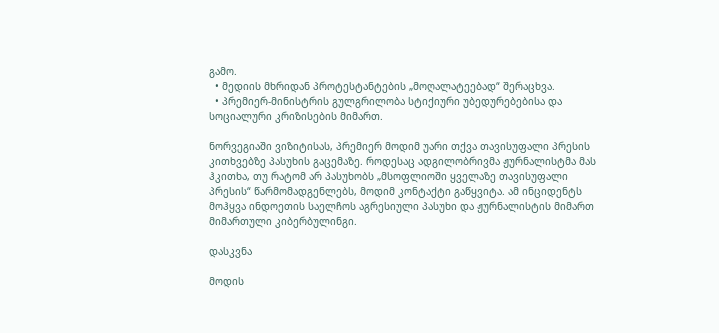გამო.
  • მედიის მხრიდან პროტესტანტების „მოღალატეებად“ შერაცხვა.
  • პრემიერ-მინისტრის გულგრილობა სტიქიური უბედურებებისა და სოციალური კრიზისების მიმართ.

ნორვეგიაში ვიზიტისას, პრემიერ მოდიმ უარი თქვა თავისუფალი პრესის კითხვებზე პასუხის გაცემაზე. როდესაც ადგილობრივმა ჟურნალისტმა მას ჰკითხა, თუ რატომ არ პასუხობს „მსოფლიოში ყველაზე თავისუფალი პრესის“ წარმომადგენლებს, მოდიმ კონტაქტი გაწყვიტა. ამ ინციდენტს მოჰყვა ინდოეთის საელჩოს აგრესიული პასუხი და ჟურნალისტის მიმართ მიმართული კიბერბულინგი.

დასკვნა

მოდის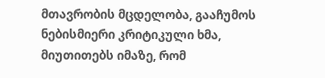მთავრობის მცდელობა, გააჩუმოს ნებისმიერი კრიტიკული ხმა, მიუთითებს იმაზე, რომ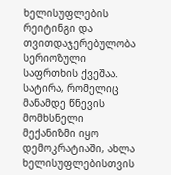ხელისუფლების რეიტინგი და თვითდაჯერებულობა სერიოზული საფრთხის ქვეშაა. სატირა, რომელიც მანამდე წნევის მომხსნელი მექანიზმი იყო დემოკრატიაში, ახლა ხელისუფლებისთვის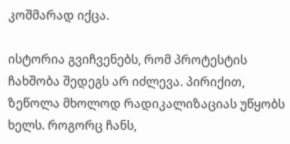კოშმარად იქცა.

ისტორია გვიჩვენებს, რომ პროტესტის ჩახშობა შედეგს არ იძლევა. პირიქით, ზეწოლა მხოლოდ რადიკალიზაციას უწყობს ხელს. როგორც ჩანს,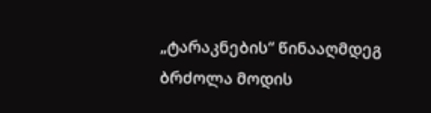„ტარაკნების“ წინააღმდეგ ბრძოლა მოდის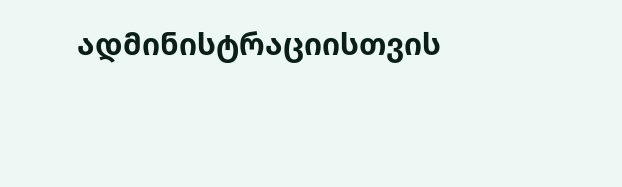ადმინისტრაციისთვის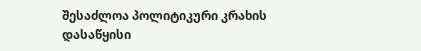შესაძლოა პოლიტიკური კრახის დასაწყისი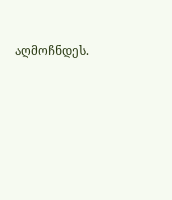აღმოჩნდეს.